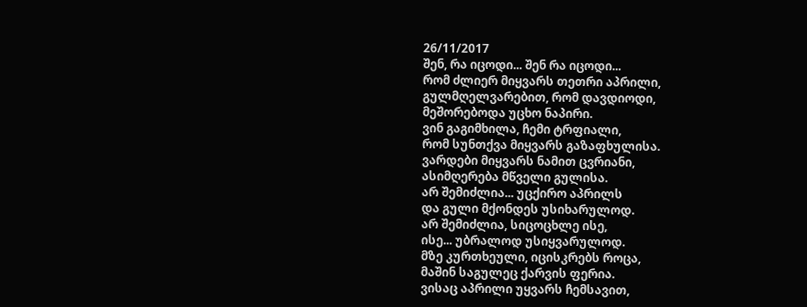26/11/2017
შენ, რა იცოდი... შენ რა იცოდი...
რომ ძლიერ მიყვარს თეთრი აპრილი,
გულმღელვარებით, რომ დავდიოდი,
მეშორებოდა უცხო ნაპირი.
ვინ გაგიმხილა, ჩემი ტრფიალი,
რომ სუნთქვა მიყვარს გაზაფხულისა.
ვარდები მიყვარს ნამით ცვრიანი,
ასიმღერება მწველი გულისა.
არ შემიძლია... უცქირო აპრილს
და გული მქონდეს უსიხარულოდ.
არ შემიძლია, სიცოცხლე ისე,
ისე... უბრალოდ უსიყვარულოდ.
მზე კურთხეული, იცისკრებს როცა,
მაშინ საგულეც ქარვის ფერია.
ვისაც აპრილი უყვარს ჩემსავით,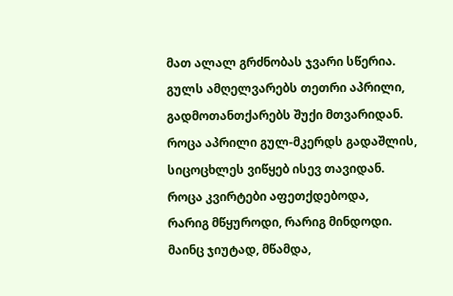მათ ალალ გრძნობას ჯვარი სწერია.
გულს ამღელვარებს თეთრი აპრილი,
გადმოთანთქარებს შუქი მთვარიდან.
როცა აპრილი გულ-მკერდს გადაშლის,
სიცოცხლეს ვიწყებ ისევ თავიდან.
როცა კვირტები აფეთქდებოდა,
რარიგ მწყუროდი, რარიგ მინდოდი.
მაინც ჯიუტად, მწამდა,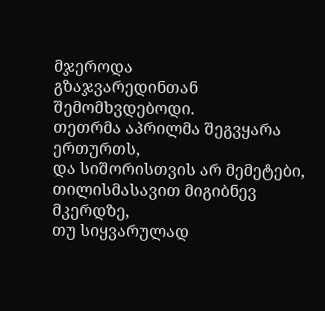მჯეროდა
გზაჯვარედინთან შემომხვდებოდი.
თეთრმა აპრილმა შეგვყარა ერთურთს,
და სიშორისთვის არ მემეტები,
თილისმასავით მიგიბნევ მკერდზე,
თუ სიყვარულად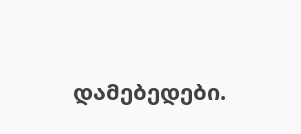დამებედები.